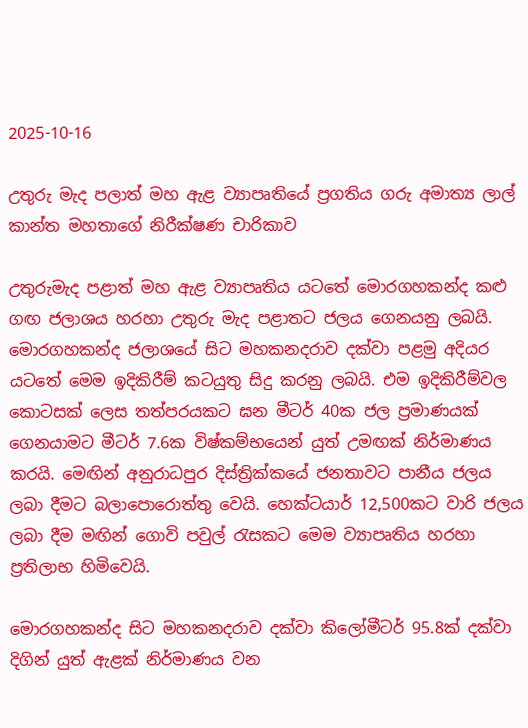2025-10-16

උතුරු මැද පලාත් මහ ඇළ ව්‍යාපෘතියේ ප්‍රගතිය ගරු අමාත්‍ය ලාල් කාන්ත මහතාගේ නිරීක්ෂණ චාරිකාව

උතුරුමැද පළාත් මහ ඇළ ව්‍යාපෘතිය යටතේ මොරගහකන්ද කළු ගඟ ජලාශය හරහා උතුරු මැද පළාතට ජලය ගෙනයනු ලබයි. මොරගහකන්ද ජලාශයේ සිට මහකනදරාව දක්වා පළමු අදියර යටතේ මෙම ඉදිකිරීම් කටයුතු සිදු කරනු ලබයි. එම ඉදිකිරීම්වල කොටසක් ලෙස තත්පරයකට ඝන මීටර් 40ක ජල ප්‍රමාණයක් ගෙනයාමට මීටර් 7.6ක විෂ්කම්භයෙන් යුත් උමඟක් නිර්මාණය කරයි. මෙඟින් අනුරාධපුර දිස්ත්‍රික්කයේ ජනතාවට පානීය ජලය ලබා දීමට බලාපොරොත්තු වෙයි. හෙක්ටයාර් 12,500කට වාරි ජලය ලබා දීම මඟින් ගොවි පවුල් රැසකට මෙම ව්‍යාපෘතිය හරහා ප්‍රතිලාභ හිමිවෙයි.

මොරගහකන්ද සිට මහකනදරාව දක්වා කිලෝමීටර් 95.8ක් දක්වා දිගින් යුත් ඇළක් නිර්මාණය වන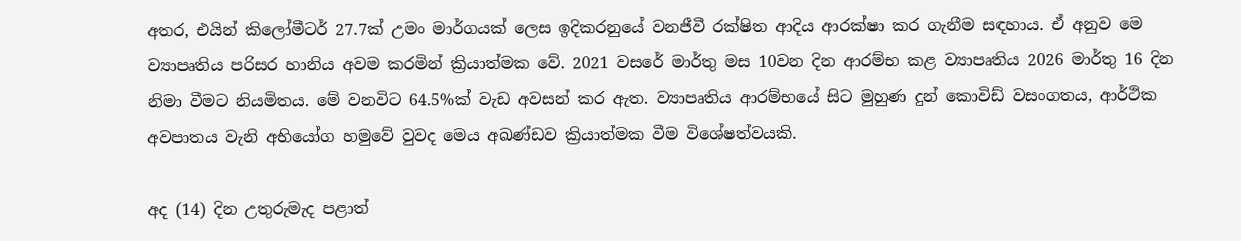අතර, එයින් කිලෝමීටර් 27.7ක් උමං මාර්ගයක් ලෙස ඉදිකරනුයේ වනජීවී රක්ෂිත ආදිය ආරක්ෂා කර ගැනීම සඳහාය. ඒ අනුව මෙ ව්‍යාපෘතිය පරිසර හානිය අවම කරමින් ක්‍රියාත්මක වේ. 2021 වසරේ මාර්තු මස 10වන දින ආරම්භ කළ ව්‍යාපෘතිය 2026 මාර්තු 16 දින නිමා වීමට නියමිතය. මේ වනවිට 64.5%ක් වැඩ අවසන් කර ඇත. ව්‍යාපෘතිය ආරම්භයේ සිට මුහුණ දුන් කොවිඩ් වසංගතය, ආර්ථික අවපාතය වැනි අභියෝග හමුවේ වුවද මෙය අඛණ්ඩව ක්‍රියාත්මක වීම විශේෂත්වයකි.

අද (14) දින උතුරුමැද පළාත්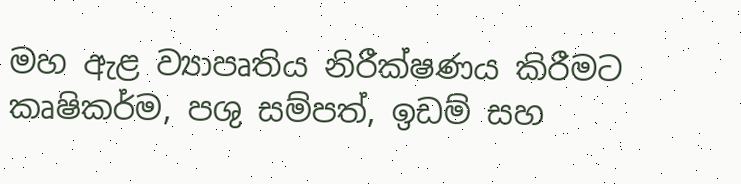මහ ඇළ ව්‍යාපෘතිය නිරීක්ෂණය කිරීමට කෘෂිකර්ම, පශු සම්පත්, ඉඩම් සහ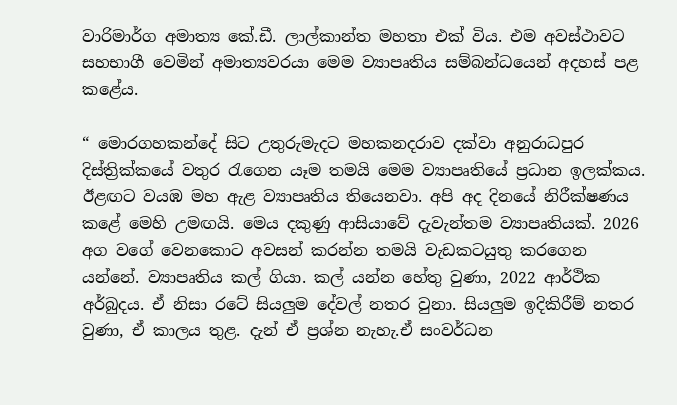වාරිමාර්ග අමාත්‍ය කේ.ඩී. ලාල්කාන්ත මහතා එක් විය. එම අවස්ථාවට සහභාගී වෙමින් අමාත්‍යවරයා මෙම ව්‍යාපෘතිය සම්බන්ධයෙන් අදහස් පළ කළේය.

“ මොරගහකන්දේ සිට උතුරුමැදට මහකනදරාව දක්වා අනුරාධපුර දිස්ත්‍රික්කයේ වතුර රැගෙන යෑම තමයි මෙම ව්‍යාපෘතියේ ප්‍රධාන ඉලක්කය. ඊළඟට වයඹ මහ ඇළ ව්‍යාපෘතිය තියෙනවා. අපි අද දිනයේ නිරීක්ෂණය කළේ මෙහි උමඟයි. මෙය දකුණු ආසියාවේ දැවැන්තම ව්‍යාපෘතියක්. 2026 අග වගේ වෙනකොට අවසන් කරන්න තමයි වැඩකටයුතු කරගෙන යන්නේ. ව්‍යාපෘතිය කල් ගියා. කල් යන්න හේතු වුණා, 2022 ආර්ථික අර්බුදය. ඒ නිසා රටේ සියලුම දේවල් නතර වුනා. සියලුම ඉදිකිරීම් නතර වුණා, ඒ කාලය තුළ. දැන් ඒ ප්‍රශ්න නැහැ.ඒ සංවර්ධන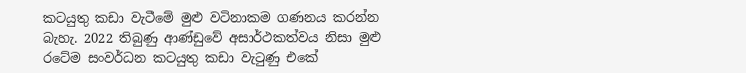කටයුතු කඩා වැටීමේ මුළු වටිනාකම ගණනය කරන්න බැහැ. 2022 තිබුණු ආණ්ඩුවේ අසාර්ථකත්වය නිසා මුළු රටේම සංවර්ධන කටයුතු කඩා වැටුණු එකේ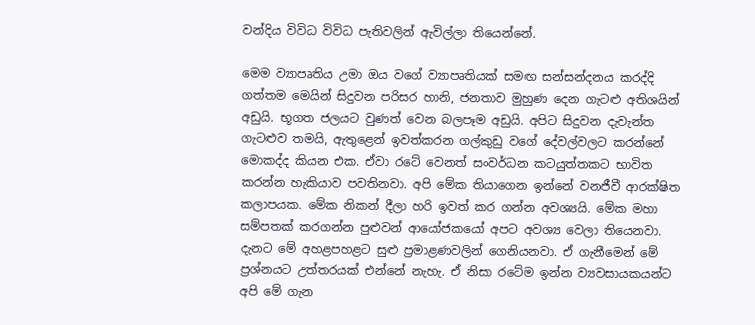වන්දිය විවිධ විවිධ පැතිවලින් ඇවිල්ලා තියෙන්නේ.

මෙම ව්‍යාපෘතිය උමා ඔය වගේ ව්‍යාපෘතියක් සමඟ සන්සන්දනය කරද්දි ගත්තම මෙයින් සිදුවන පරිසර හානි, ජනතාව මුහුණ දෙන ගැටළු අතිශයින් අඩුයි. භූගත ජලයට වුණත් වෙන බලපෑම අඩුයි. අපිට සිදුවන දැවැන්ත ගැටළුව තමයි, ඇතුළෙන් ඉවත්කරන ගල්කුඩු වගේ දේවල්වලට කරන්නේ මොකද්ද කියන එක. ඒවා රටේ වෙනත් සංවර්ධන කටයුත්තකට භාවිත කරන්න හැකියාව පවතිනවා. අපි මේක තියාගෙන ඉන්නේ වනජීවී ආරක්ෂිත කලාපයක. මේක නිකන් දීලා හරි ඉවත් කර ගන්න අවශ්‍යයි. මේක මහා සම්පතක් කරගන්න පුළුවන් ආයෝජකයෝ අපට අවශ්‍ය වෙලා තියෙනවා. දැනට මේ අහළපහළට සුළු ප්‍රමාළණවලින් ගෙනියනවා. ඒ ගැනීමෙන් මේ ප්‍රශ්නයට උත්තරයක් එන්නේ නැහැ. ඒ නිසා රටේම ඉන්න ව්‍යවසායකයන්ට අපි මේ ගැන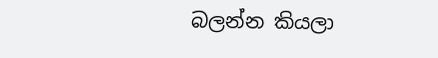බලන්න කියලා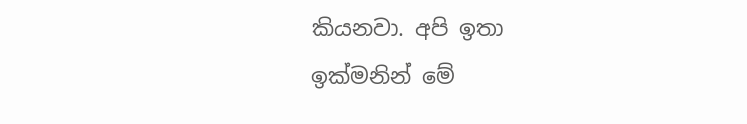කියනවා. අපි ඉතා ඉක්මනින් මේ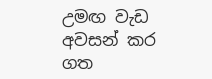උමඟ වැඩ අවසන් කර ගත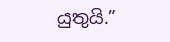යුතුයි.”